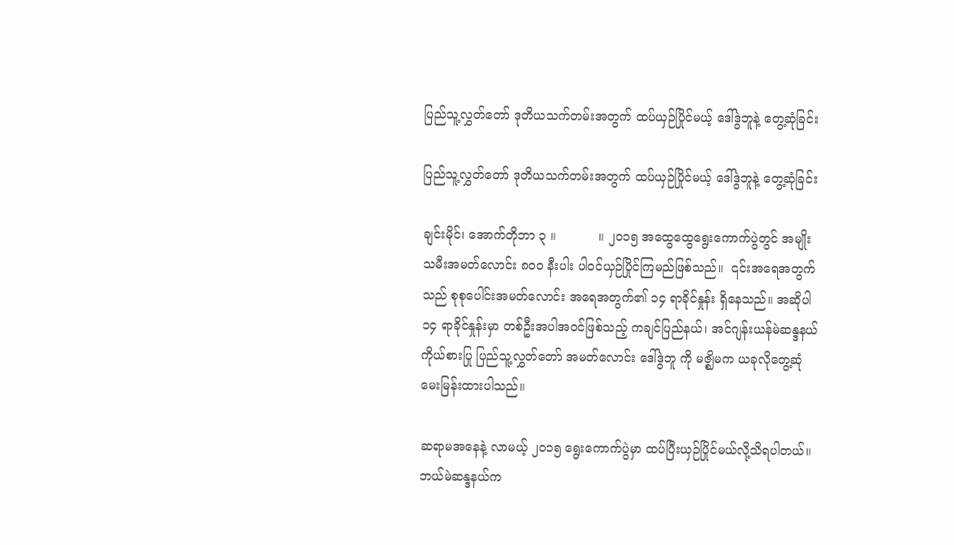ပြည်သူ့လွှတ်တော် ဒုတိယသက်တမ်းအတွက် ထပ်ယှဉ်ပြိုင်မယ့် ဒေါ်ဒွဲဘူနဲ့ တွေ့ဆုံခြင်း

ပြည်သူ့လွှတ်တော် ဒုတိယသက်တမ်းအတွက် ထပ်ယှဉ်ပြိုင်မယ့် ဒေါ်ဒွဲဘူနဲ့ တွေ့ဆုံခြင်း

ချင်းမိုင်၊ အောက်တိုဘာ ၃ ။           ။ ၂၀၁၅ အထွေထွေရွေးကောက်ပွဲတွင် အမျိုးသမီးအမတ်လောင်း ၈၀၀ နီးပါး ပါဝင်ယှဉ်ပြိုင်ကြမည်ဖြစ်သည်။  ၎င်းအရေအတွက်သည် စုစုပေါင်းအမတ်လောင်း အရေအတွက်၏ ၁၄ ရာခိုင်နှုန်း ရှိနေသည်။ အဆိုပါ ၁၄ ရာခိုင်နှုန်းမှာ တစ်ဦးအပါအဝင်ဖြစ်သည့် ကချင်ပြည်နယ်၊ အင်ဂျန်းယန်မဲဆန္ဒနယ်ကိုယ်စားပြု ပြည်သူ့လွှတ်တော် အမတ်လောင်း ဒေါ်ဒွဲဘူ ကို မဇ္ဈိမက ယခုလိုတွေ့ဆုံမေးမြန်းထားပါသည်။

ဆရာမအနေနဲ့ လာမယ့် ၂၀၁၅ ရွေးကောက်ပွဲမှာ ထပ်ပြီးယှဉ်ပြိုင်မယ်လို့သိရပါတယ်။ ဘယ်မဲဆန္ဒနယ်က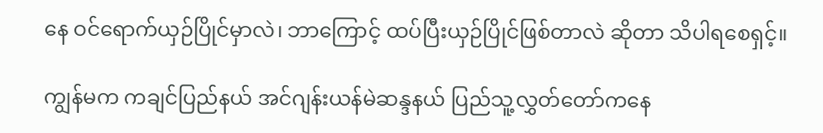နေ ဝင်ရောက်ယှဉ်ပြိုင်မှာလဲ၊ ဘာကြောင့် ထပ်ပြီးယှဉ်ပြိုင်ဖြစ်တာလဲ ဆိုတာ သိပါရစေရှင့်။

ကျွန်မက ကချင်ပြည်နယ် အင်ဂျန်းယန်မဲဆန္ဒနယ် ပြည်သူ့လွှတ်တော်ကနေ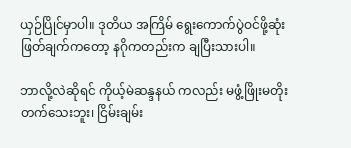ယှဉ်ပြိုင်မှာပါ။ ဒုတိယ အကြိမ် ရွေးကောက်ပွဲဝင်ဖို့ဆုံးဖြတ်ချက်ကတော့ နဂိုကတည်းက ချပြီးသားပါ။

ဘာလို့လဲဆိုရင် ကိုယ့်မဲဆန္ဒနယ် ကလည်း မဖွံ့ဖြိုးမတိုးတက်သေးဘူး၊ ငြိမ်းချမ်း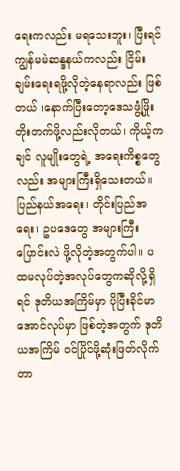ရေးကလည်း မရသေးဘူး၊ ပြီးရင် ကျွန်မမဲဆန္ဒနယ်ကလည်း ငြိမ်းချမ်းရေးရဖို့လိုတဲ့နေရာလည်း ဖြစ်တယ် ၊နောက်ပြီးတော့ဒေသဖွံ့ဖြိုးတိုးတက်ဖို့လည်းလိုတယ်၊ ကိုယ့်ကချင် လူမျိုးတွေရဲ့ အရေးကိစ္စတွေလည်း အများကြီးရှိသေးတယ်။ ပြည်နယ်အရေး၊ တိုင်းပြည်အရေး၊ ဥပဒေတွေ အများကြီးပြောင်းလဲ ဖို့လိုတဲ့အတွက်ပါ။ ပထမလုပ်တဲ့အလုပ်တွေကဆိုလို့ရှိရင် ဒုတိယအကြိမ်မှာ ပိုပြီးခိုင်မာ အောင်လုပ်မှာ ဖြစ်တဲ့အတွက် ဒုတိယအကြိမ် ဝင်ပြိုင်ဖို့ဆုံးဖြတ်လိုက်တာ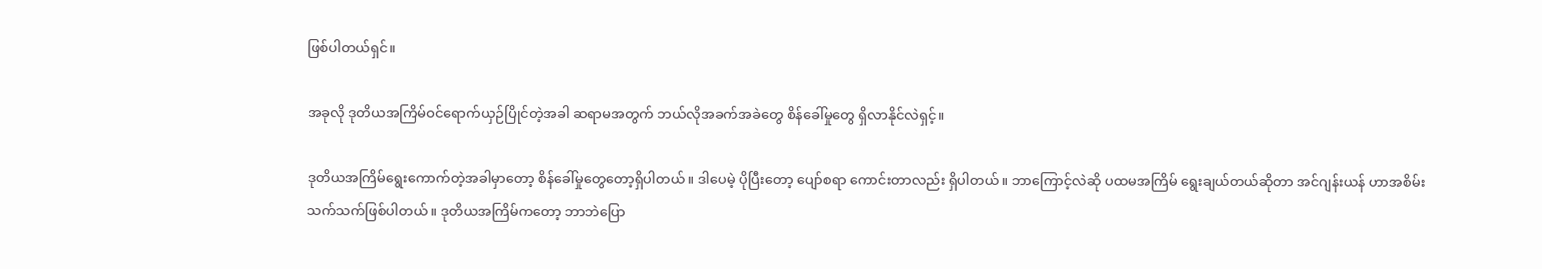ဖြစ်ပါတယ်ရှင်။

အခုလို ဒုတိယအကြိမ်ဝင်ရောက်ယှဉ်ပြိုင်တဲ့အခါ ဆရာမအတွက် ဘယ်လိုအခက်အခဲတွေ စိန်ခေါ်မှုတွေ ရှိလာနိုင်လဲရှင့်။

ဒုတိယအကြိမ်ရွေးကောက်တဲ့အခါမှာတော့ စိန်ခေါ်မှုတွေတော့ရှိပါတယ်။ ဒါပေမဲ့ ပိုပြီးတော့ ပျော်စရာ ကောင်းတာလည်း ရှိပါတယ်။ ဘာကြောင့်လဲဆို ပထမအကြိမ် ရွေးချယ်တယ်ဆိုတာ အင်ဂျန်းယန် ဟာအစိမ်း သက်သက်ဖြစ်ပါတယ်။ ဒုတိယအကြိမ်ကတော့ ဘာဘဲပြော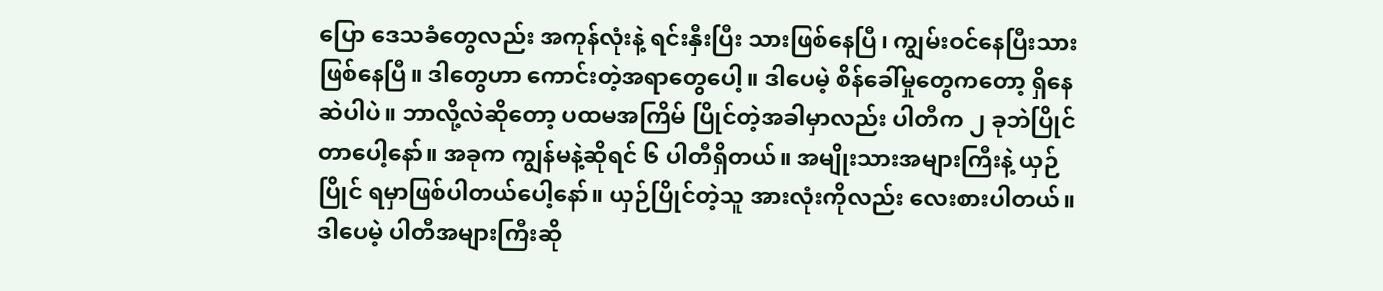ပြော ဒေသခံတွေလည်း အကုန်လုံးနဲ့ ရင်းနှီးပြီး သားဖြစ်နေပြီ၊ ကျွမ်းဝင်နေပြီးသားဖြစ်နေပြီ။ ဒါတွေဟာ ကောင်းတဲ့အရာတွေပေါ့။ ဒါပေမဲ့ စိန်ခေါ်မှုတွေကတော့ ရှိနေဆဲပါပဲ။ ဘာလို့လဲဆိုတော့ ပထမအကြိမ် ပြိုင်တဲ့အခါမှာလည်း ပါတီက ၂ ခုဘဲပြိုင်တာပေါ့နော်။ အခုက ကျွန်မနဲ့ဆိုရင် ၆ ပါတီရှိတယ်။ အမျိုးသားအများကြီးနဲ့ ယှဉ်ပြိုင် ရမှာဖြစ်ပါတယ်ပေါ့နော်။ ယှဉ်ပြိုင်တဲ့သူ အားလုံးကိုလည်း လေးစားပါတယ်။ ဒါပေမဲ့ ပါတီအများကြီးဆို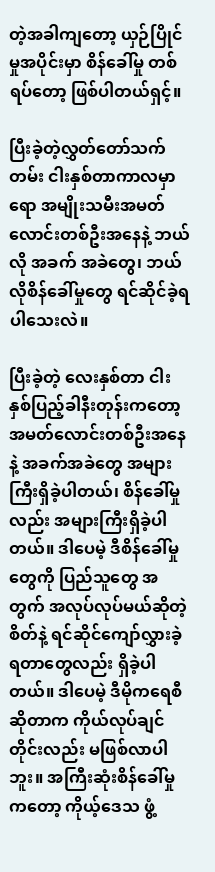တဲ့အခါကျတော့ ယှဉ်ပြိုင်မှုအပိုင်းမှာ စိန်ခေါ်မှု တစ်ရပ်တော့ ဖြစ်ပါတယ်ရှင့်။

ပြီးခဲ့တဲ့လွှတ်တော်သက်တမ်း ငါးနှစ်တာကာလမှာရော အမျိုးသမီးအမတ်လောင်းတစ်ဦးအနေနဲ့ ဘယ်လို အခက် အခဲတွေ၊ ဘယ်လိုစိန်ခေါ်မှုတွေ ရင်ဆိုင်ခဲ့ရပါသေးလဲ။

ပြီးခဲ့တဲ့ လေးနှစ်တာ ငါးနှစ်ပြည့်ခါနီးတုန်းကတော့ အမတ်လောင်းတစ်ဦးအနေနဲ့ အခက်အခဲတွေ အများကြီးရှိခဲ့ပါတယ်၊ စိန်ခေါ်မှုလည်း အများကြီးရှိခဲ့ပါတယ်။ ဒါပေမဲ့ ဒီစိန်ခေါ်မှုတွေကို ပြည်သူတွေ အတွက် အလုပ်လုပ်မယ်ဆိုတဲ့စိတ်နဲ့ ရင်ဆိုင်ကျော်လွှားခဲ့ရတာတွေလည်း ရှိခဲ့ပါတယ်။ ဒါပေမဲ့ ဒီမိုကရေစီဆိုတာက ကိုယ်လုပ်ချင်တိုင်းလည်း မဖြစ်လာပါဘူး။ အကြီးဆုံးစိန်ခေါ်မှုကတော့ ကိုယ့်ဒေသ ဖွံ့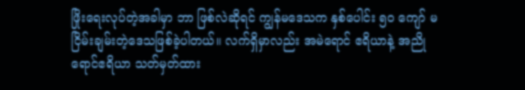ဖြိုးရေးလုပ်တဲ့အခါမှာ ဘာ ဖြစ်လဲဆိုရင် ကျွန်မဒေသက နှစ်ပေါင်း ၅၀ ကျော် မငြိမ်းချမ်းတဲ့ဒေသဖြစ်ခဲ့ပါတယ်။ လက်ရှိမှာလည်း အမဲရောင် ဧရိယာနဲ့ အညိုရောင်ဧရိယာ သတ်မှတ်ထား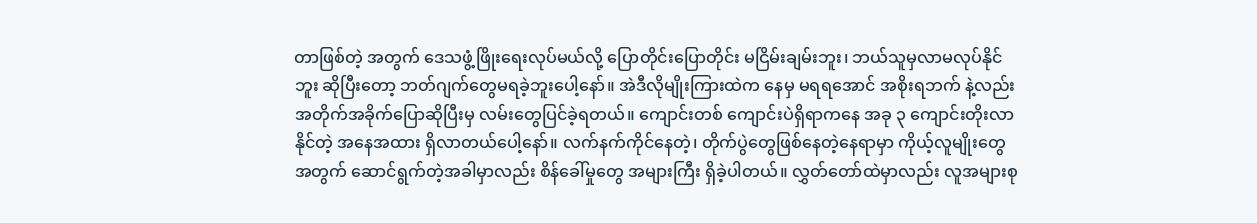တာဖြစ်တဲ့ အတွက် ဒေသဖွံ့ဖြိုးရေးလုပ်မယ်လို့ ပြောတိုင်းပြောတိုင်း မငြိမ်းချမ်းဘူး၊ ဘယ်သူမှလာမလုပ်နိုင်ဘူး ဆိုပြီးတော့ ဘတ်ဂျက်တွေမရခဲ့ဘူးပေါ့နော်။ အဲဒီလိုမျိုးကြားထဲက နေမှ မရရအောင် အစိုးရဘက် နဲ့လည်း အတိုက်အခိုက်ပြောဆိုပြီးမှ လမ်းတွေပြင်ခဲ့ရတယ်။ ကျောင်းတစ် ကျောင်းပဲရှိရာကနေ အခု ၃ ကျောင်းတိုးလာနိုင်တဲ့ အနေအထား ရှိလာတယ်ပေါ့နော်။ လက်နက်ကိုင်နေတဲ့၊ တိုက်ပွဲတွေဖြစ်နေတဲ့နေရာမှာ ကိုယ့်လူမျိုးတွေအတွက် ဆောင်ရွက်တဲ့အခါမှာလည်း စိန်ခေါ်မှုတွေ အများကြီး ရှိခဲ့ပါတယ်။ လွှတ်တော်ထဲမှာလည်း လူအများစု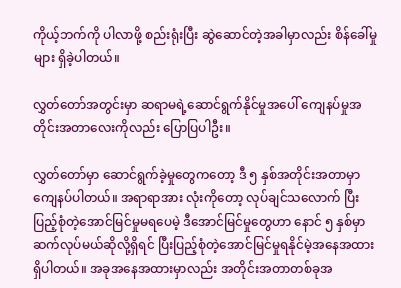ကိုယ့်ဘက်ကို ပါလာဖို့ စည်းရုံးပြီး ဆွဲဆောင်တဲ့အခါမှာလည်း စိန်ခေါ်မှုများ ရှိခဲ့ပါတယ်။

လွှတ်တော်အတွင်းမှာ ဆရာမရဲ့ဆောင်ရွက်နိုင်မှုအပေါ် ကျေနပ်မှုအတိုင်းအတာလေးကိုလည်း ပြောပြပါဦး။

လွှတ်တော်မှာ ဆောင်ရွက်ခဲ့မှုတွေကတော့ ဒီ ၅ နှစ်အတိုင်းအတာမှာ ကျေနပ်ပါတယ်။ အရာရာအား လုံးကိုတော့ လုပ်ချင်သလောက် ပြီးပြည့်စုံတဲ့အောင်မြင်မှုမရပေမဲ့ ဒီအောင်မြင်မှုတွေဟာ နောင် ၅ နှစ်မှာ ဆက်လုပ်မယ်ဆိုလို့ရှိရင် ပြီးပြည့်စုံတဲ့အောင်မြင်မှုရနိုင်မဲ့အနေအထားရှိပါတယ်။ အခုအနေအထားမှာလည်း အတိုင်းအတာတစ်ခုအ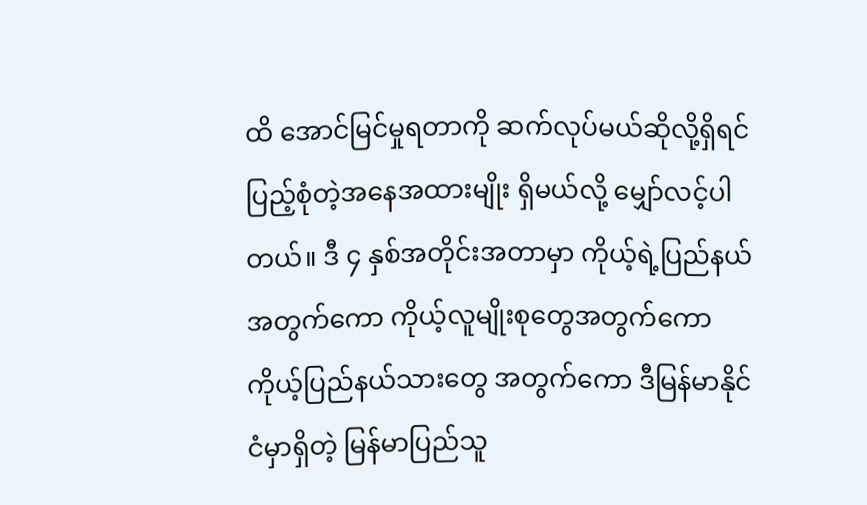ထိ အောင်မြင်မှုရတာကို ဆက်လုပ်မယ်ဆိုလို့ရှိရင် ပြည့်စုံတဲ့အနေအထားမျိုး ရှိမယ်လို့ မျှော်လင့်ပါတယ်။ ဒီ ၄ နှစ်အတိုင်းအတာမှာ ကိုယ့်ရဲ့ပြည်နယ်အတွက်ကော ကိုယ့်လူမျိုးစုတွေအတွက်ကော ကိုယ့်ပြည်နယ်သားတွေ အတွက်ကော ဒီမြန်မာနိုင်ငံမှာရှိတဲ့ မြန်မာပြည်သူ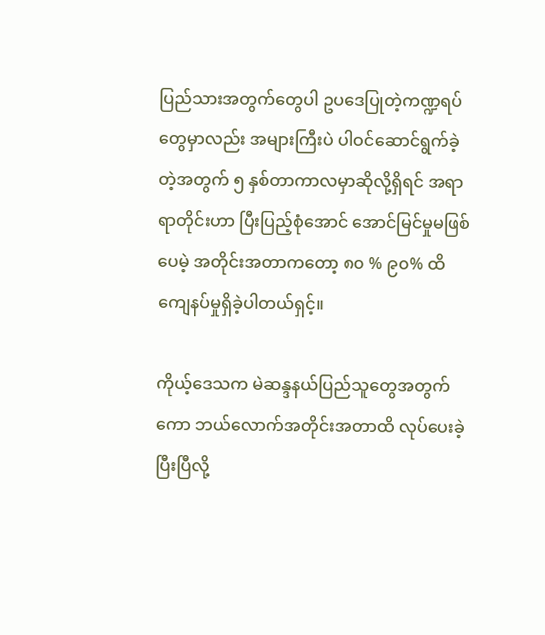ပြည်သားအတွက်တွေပါ ဥပဒေပြုတဲ့ကဏ္ဍရပ်တွေမှာလည်း အများကြီးပဲ ပါဝင်ဆောင်ရွက်ခဲ့တဲ့အတွက် ၅ နှစ်တာကာလမှာဆိုလို့ရှိရင် အရာရာတိုင်းဟာ ပြီးပြည့်စုံအောင် အောင်မြင်မှုမဖြစ်ပေမဲ့ အတိုင်းအတာကတော့ ၈၀ % ၉၀% ထိ ကျေနပ်မှုရှိခဲ့ပါတယ်ရှင့်။

ကိုယ့်ဒေသက မဲဆန္ဒနယ်ပြည်သူတွေအတွက်ကော ဘယ်လောက်အတိုင်းအတာထိ လုပ်ပေးခဲ့ပြီးပြီလို့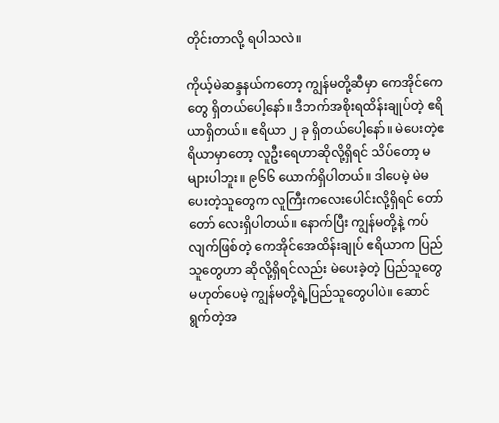တိုင်းတာလို့ ရပါသလဲ။

ကိုယ့်မဲဆန္ဒနယ်ကတော့ ကျွန်မတို့ဆီမှာ ကေအိုင်ကေတွေ ရှိတယ်ပေါ့နော်။ ဒီဘက်အစိုးရထိန်းချုပ်တဲ့ ဧရိယာရှိတယ်။ ဧရိယာ ၂ ခု ရှိတယ်ပေါ့နော်။ မဲပေးတဲ့ဧရိယာမှာတော့ လူဦးရေဟာဆိုလို့ရှိရင် သိပ်တော့ မများပါဘူး။ ၉၆၆ ယောက်ရှိပါတယ်။ ဒါပေမဲ့ မဲမပေးတဲ့သူတွေက လူကြီးကလေးပေါင်းလို့ရှိရင် တော်တော် လေးရှိပါတယ်။ နောက်ပြီး ကျွန်မတို့နဲ့ ကပ်လျက်ဖြစ်တဲ့ ကေအိုင်အေထိန်းချုပ် ဧရိယာက ပြည်သူတွေဟာ ဆိုလို့ရှိရင်လည်း မဲပေးခဲ့တဲ့ ပြည်သူတွေမဟုတ်ပေမဲ့ ကျွန်မတို့ရဲ့ပြည်သူတွေပါပဲ။ ဆောင်ရွက်တဲ့အ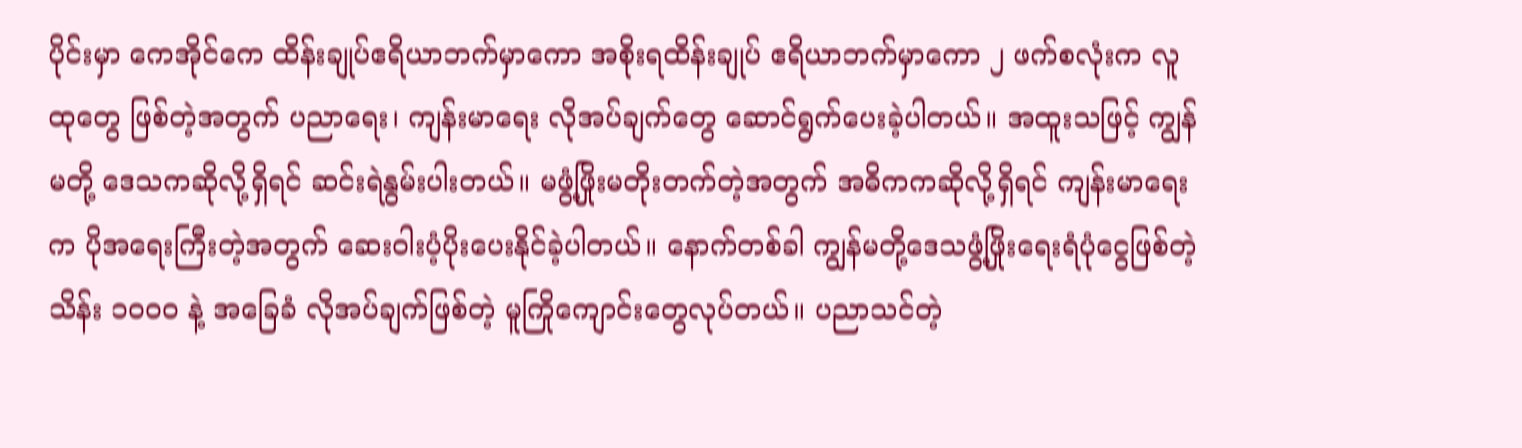ပိုင်းမှာ ကေအိုင်ကေ ထိန်းချုပ်ဧရိယာဘက်မှာကော အစိုးရထိန်းချုပ် ဧရိယာဘက်မှာကော ၂ ဖက်စလုံးက လူထုတွေ ဖြစ်တဲ့အတွက် ပညာရေး၊ ကျန်းမာရေး လိုအပ်ချက်တွေ ဆောင်ရွက်ပေးခဲ့ပါတယ်။ အထူးသဖြင့် ကျွန်မတို့ ဒေသကဆိုလို့ရှိရင် ဆင်းရဲနွမ်းပါးတယ်။ မဖွံ့ဖြိုးမတိုးတက်တဲ့အတွက် အဓိကကဆိုလို့ရှိရင် ကျန်းမာရေးက ပိုအရေးကြီးတဲ့အတွက် ဆေးဝါးပံ့ပိုးပေးနိုင်ခဲ့ပါတယ်။ နောက်တစ်ခါ ကျွန်မတို့ဒေသဖွံ့ဖြိုးရေးရံပုံငွေဖြစ်တဲ့ သိန်း ၁၀၀၀ နဲ့ အခြေခံ လိုအပ်ချက်ဖြစ်တဲ့ မူကြိုကျောင်းတွေလုပ်တယ်။ ပညာသင်တဲ့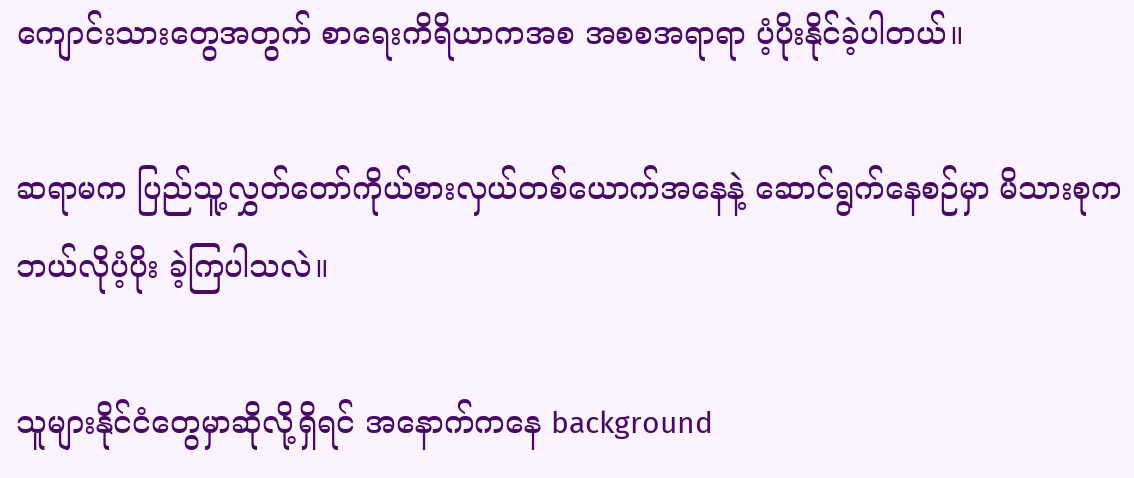ကျောင်းသားတွေအတွက် စာရေးကိရိယာကအစ အစစအရာရာ ပံ့ပိုးနိုင်ခဲ့ပါတယ်။

ဆရာမက ပြည်သူ့လွှတ်တော်ကိုယ်စားလှယ်တစ်ယောက်အနေနဲ့ ဆောင်ရွက်နေစဉ်မှာ မိသားစုက ဘယ်လိုပံ့ပိုး ခဲ့ကြပါသလဲ။

သူများနိုင်ငံတွေမှာဆိုလို့ရှိရင် အနောက်ကနေ background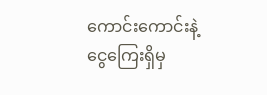ကောင်းကောင်းနဲ့ ငွေကြေးရှိမှ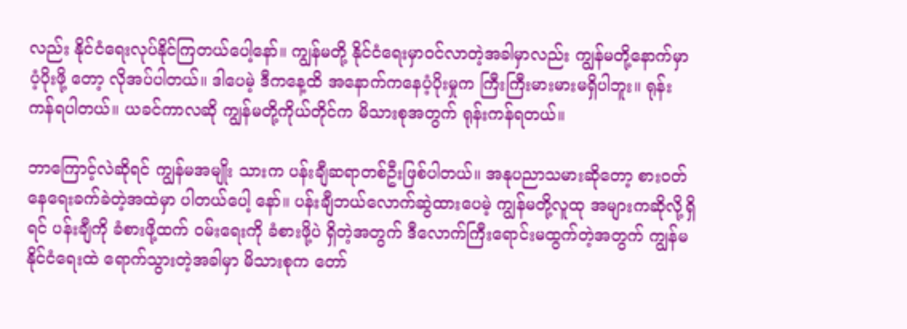လည်း နိုင်ငံရေးလုပ်နိုင်ကြတယ်ပေါ့နော်။ ကျွန်မတို့ နိုင်ငံရေးမှာဝင်လာတဲ့အခါမှာလည်း ကျွန်မတို့နောက်မှာ ပံ့ပိုးဖို့ တော့ လိုအပ်ပါတယ်။ ဒါပေမဲ့ ဒီကနေ့ထိ အနောက်ကနေပံ့ပိုးမှုက ကြီးကြီးမားမားမရှိပါဘူး။ ရုန်းကန်ရပါတယ်။ ယခင်ကာလဆို ကျွန်မတို့ကိုယ်တိုင်က မိသားစုအတွက် ရုန်းကန်ရတယ်။

ဘာကြောင့်လဲဆိုရင် ကျွန်မအမျိုး သားက ပန်းချီဆရာတစ်ဦးဖြစ်ပါတယ်။ အနုပညာသမားဆိုတော့ စားဝတ်နေရေးခက်ခဲတဲ့အထဲမှာ ပါတယ်ပေါ့ နော်။ ပန်းချီဘယ်လောက်ဆွဲထားပေမဲ့ ကျွန်မတို့လူထု အများကဆိုလို့ရှိရင် ပန်းချီကို ခံစားဖို့ထက် ဝမ်းရေးကို ခံစားဖို့ပဲ ရှိတဲ့အတွက် ဒီလောက်ကြီးရောင်းမထွက်တဲ့အတွက် ကျွန်မနိုင်ငံရေးထဲ ရောက်သွားတဲ့အခါမှာ မိသားစုက တော်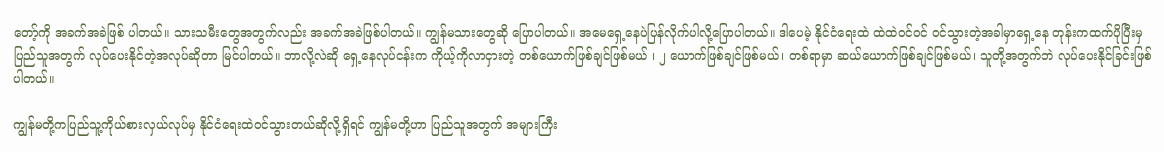တော့်ကို အခက်အခဲဖြစ် ပါတယ်။ သားသမီးတွေအတွက်လည်း အခက်အခဲဖြစ်ပါတယ်။ ကျွန်မသားတွေဆို ပြောပါတယ်။ အမေရှေ့နေပဲပြန်လိုက်ပါလို့ပြောပါတယ်။ ဒါပေမဲ့ နိုင်ငံရေးထဲ ထဲထဲဝင်ဝင် ဝင်သွားတဲ့အခါမှာရှေ့နေ တုန်းကထက်ပိုပြီးမှ  ပြည်သူအတွက် လုပ်ပေးနိုင်တဲ့အလုပ်ဆိုတာ မြင်ပါတယ်။ ဘာလို့လဲဆို ရှေ့နေလုပ်ငန်းက ကိုယ့်ကိုလာငှားတဲ့ တစ်ယောက်ဖြစ်ချင်ဖြစ်မယ် ၊ ၂ ယောက်ဖြစ်ချင်ဖြစ်မယ်၊ တစ်ရာမှာ ဆယ်ယောက်ဖြစ်ချင်ဖြစ်မယ်၊ သူတို့အတွက်ဘဲ လုပ်ပေးနိုင်ခြင်းဖြစ်ပါတယ်။

ကျွန်မတို့ကပြည်သူ့ကိုယ်စားလှယ်လုပ်မှ နိုင်ငံရေးထဲဝင်သွားတယ်ဆိုလို့ရှိရင် ကျွန်မတို့ဟာ ပြည်သူအတွက် အများကြီး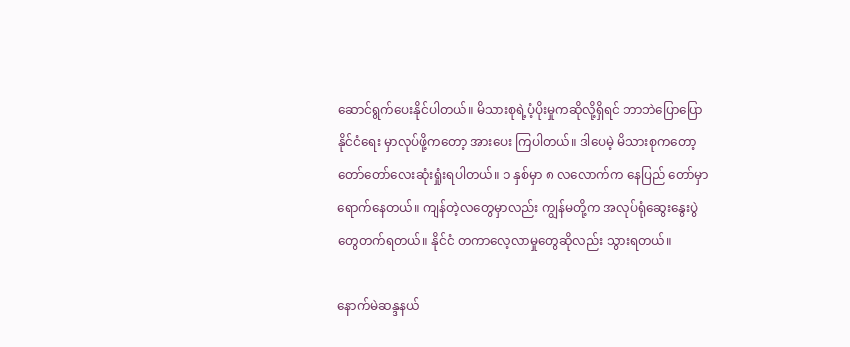ဆောင်ရွက်ပေးနိုင်ပါတယ်။ မိသားစုရဲ့ပံ့ပိုးမှုကဆိုလို့ရှိရင် ဘာဘဲပြောပြောနိုင်ငံရေး မှာလုပ်ဖို့ကတော့ အားပေး ကြပါတယ်။ ဒါပေမဲ့ မိသားစုကတော့ တော်တော်လေးဆုံးရှုံးရပါတယ်။ ၁ နှစ်မှာ ၈ လလောက်က နေပြည် တော်မှာရောက်နေတယ်။ ကျန်တဲ့လတွေမှာလည်း ကျွန်မတို့က အလုပ်ရုံဆွေးနွေးပွဲတွေတက်ရတယ်။ နိုင်ငံ တကာလေ့လာမှုတွေဆိုလည်း သွားရတယ်။

နောက်မဲဆန္ဒနယ်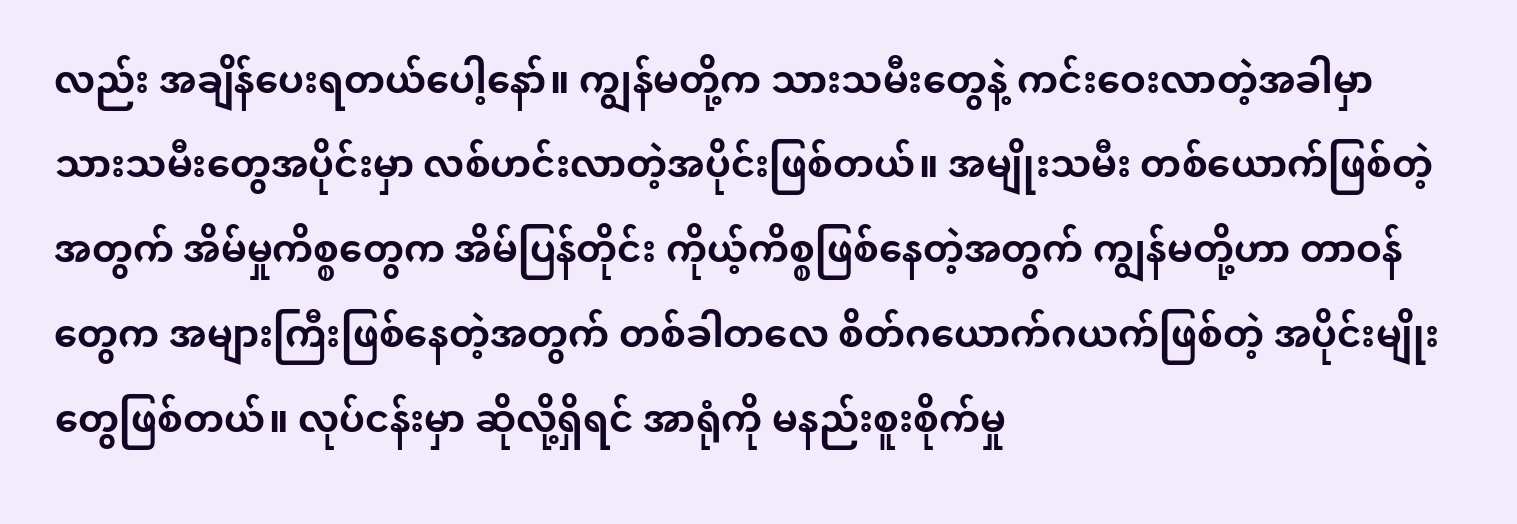လည်း အချိန်ပေးရတယ်ပေါ့နော်။ ကျွန်မတို့က သားသမီးတွေနဲ့ ကင်းဝေးလာတဲ့အခါမှာ သားသမီးတွေအပိုင်းမှာ လစ်ဟင်းလာတဲ့အပိုင်းဖြစ်တယ်။ အမျိုးသမီး တစ်ယောက်ဖြစ်တဲ့အတွက် အိမ်မှုကိစ္စတွေက အိမ်ပြန်တိုင်း ကိုယ့်ကိစ္စဖြစ်နေတဲ့အတွက် ကျွန်မတို့ဟာ တာဝန်တွေက အများကြီးဖြစ်နေတဲ့အတွက် တစ်ခါတလေ စိတ်ဂယောက်ဂယက်ဖြစ်တဲ့ အပိုင်းမျိုးတွေဖြစ်တယ်။ လုပ်ငန်းမှာ ဆိုလို့ရှိရင် အာရုံကို မနည်းစူးစိုက်မှု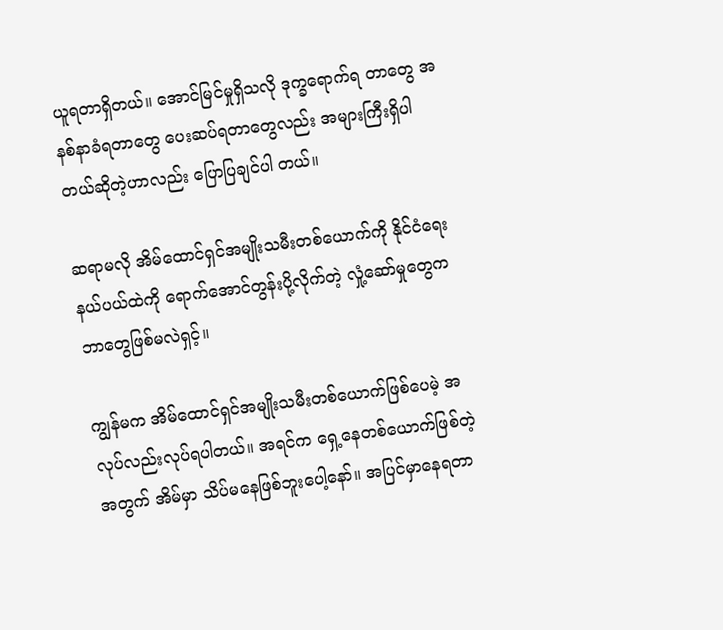ယူရတာရှိတယ်။ အောင်မြင်မှုရှိသလို ဒုက္ခရောက်ရ တာတွေ အနစ်နာခံရတာတွေ ပေးဆပ်ရတာတွေလည်း အများကြီးရှိပါတယ်ဆိုတဲ့ဟာလည်း ပြောပြချင်ပါ တယ်။

ဆရာမလို အိမ်ထောင်ရှင်အမျိုးသမီးတစ်ယောက်ကို နိုင်ငံရေးနယ်ပယ်ထဲကို ရောက်အောင်တွန်းပို့လိုက်တဲ့ လှုံ့ဆော်မှုတွေက ဘာတွေဖြစ်မလဲရှင့်။

ကျွန်မက အိမ်ထောင်ရှင်အမျိုးသမီးတစ်ယောက်ဖြစ်ပေမဲ့ အလုပ်လည်းလုပ်ရပါတယ်။ အရင်က ရှေ့နေတစ်ယောက်ဖြစ်တဲ့အတွက် အိမ်မှာ သိပ်မနေဖြစ်ဘူးပေါ့နော်။ အပြင်မှာနေရတာ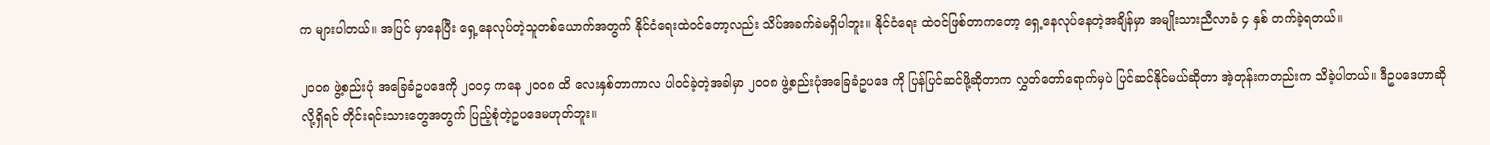က များပါတယ်။ အပြင် မှာနေပြီး ရှေ့နေလုပ်တဲ့သူတစ်ယောက်အတွက် နိုင်ငံရေးထဲဝင်တော့လည်း သိပ်အခက်ခဲမရှိပါဘူး။ နိုင်ငံရေး ထဲဝင်ဖြစ်တာကတော့ ရှေ့နေလုပ်နေတဲ့အချိန်မှာ အမျိုးသားညီလာခံ ၄ နှစ် တက်ခဲ့ရတယ်။

၂၀၀၈ ဖွဲ့စည်းပုံ အခြေခံဥပဒေကို ၂၀၀၄ ကနေ ၂၀၀၈ ထိ လေးနှစ်တာကာလ ပါဝင်ခဲ့တဲ့အခါမှာ ၂၀၀၈ ဖွဲ့စည်းပုံအခြေခံဥပဒေ ကို ပြန်ပြင်ဆင်ဖို့ဆိုတာက လွှတ်တော်ရောက်မှပဲ ပြင်ဆင်နိုင်မယ်ဆိုတာ အဲ့တုန်းကတည်းက သိခဲ့ပါတယ်။ ဒီဥပဒေဟာဆိုလို့ရှိရင် တိုင်းရင်းသားတွေအတွက် ပြည့်စုံတဲ့ဥပဒေမဟုတ်ဘူး။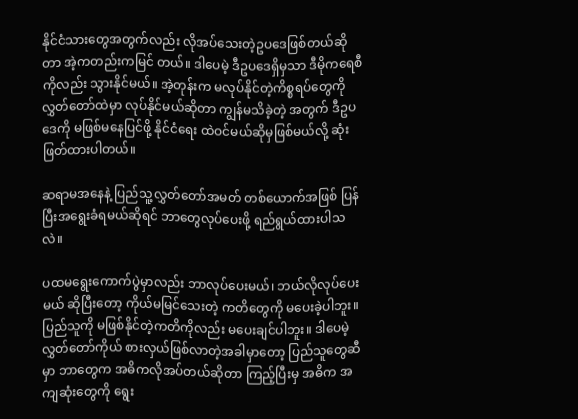နိုင်ငံသားတွေအတွက်လည်း လိုအပ်သေးတဲ့ဥပဒေဖြစ်တယ်ဆိုတာ အဲ့ကတည်းကမြင် တယ်။ ဒါပေမဲ့ ဒီဥပဒေရှိမှသာ ဒီမိုကရေစီကိုလည်း သွားနိုင်မယ်။ အဲ့တုန်းက မလုပ်နိုင်တဲ့ကိစ္စရပ်တွေကို လွှတ်တော်ထဲမှာ လုပ်နိုင်မယ်ဆိုတာ ကျွန်မသိခဲ့တဲ့ အတွက် ဒီဥပဒေကို မဖြစ်မနေပြင်ဖို့ နိုင်ငံရေး ထဲဝင်မယ်ဆိုမှဖြစ်မယ်လို့ ဆုံးဖြတ်ထားပါတယ်။

ဆရာမအနေနဲ့ ပြည်သူ့လွှတ်တော်အမတ် တစ်ယောက်အဖြစ် ပြန်ပြီးအရွေးခံရမယ်ဆိုရင် ဘာတွေလုပ်ပေးဖို့ ရည်ရွယ်ထားပါသလဲ။

ပထမရွေးကောက်ပွဲမှာလည်း ဘာလုပ်ပေးမယ်၊ ဘယ်လိုလုပ်ပေးမယ် ဆိုပြီးတော့ ကိုယ်မမြင်သေးတဲ့ ကတိတွေကို မပေးခဲ့ပါဘူး။ ပြည်သူကို မဖြစ်နိုင်တဲ့ကတိကိုလည်း မပေးချင်ပါဘူး။ ဒါပေမဲ့ လွှတ်တော်ကိုယ် စားလှယ်ဖြစ်လာတဲ့အခါမှာတော့ ပြည်သူတွေဆီမှာ ဘာတွေက အဓိကလိုအပ်တယ်ဆိုတာ ကြည့်ပြီးမှ အဓိက အကျဆုံးတွေကို ရွေး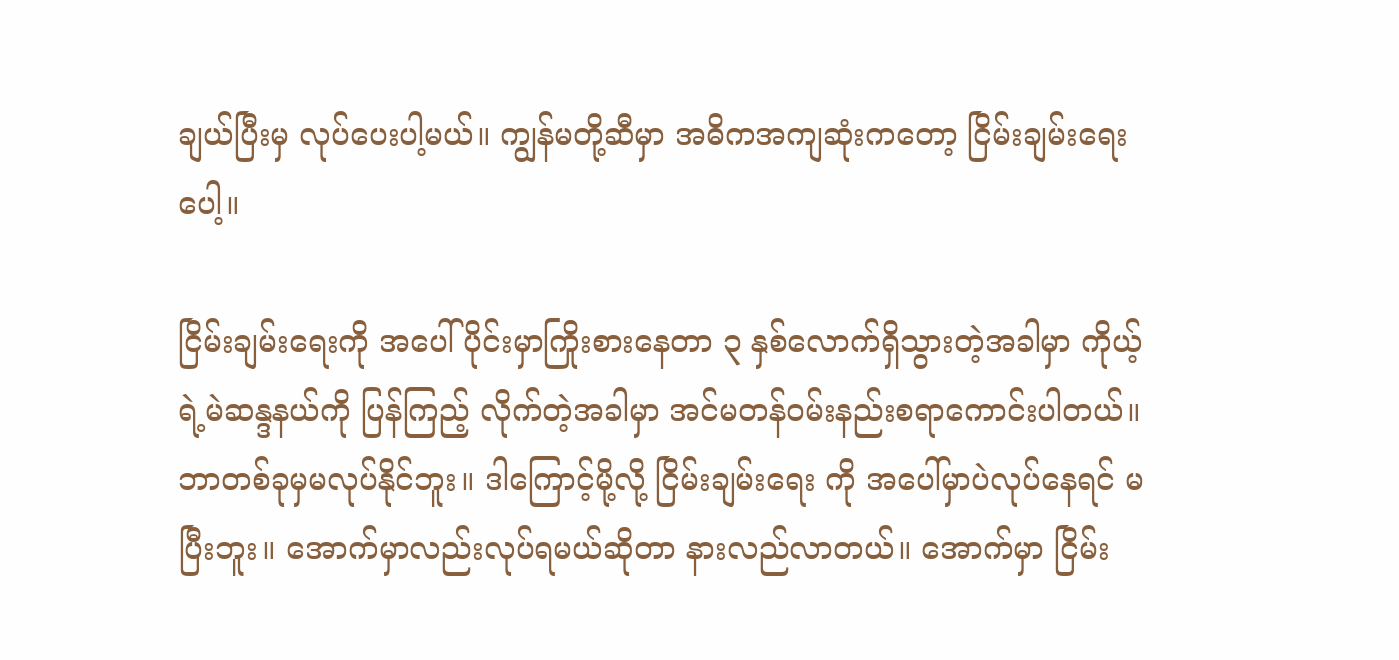ချယ်ပြီးမှ လုပ်ပေးပါ့မယ်။ ကျွန်မတို့ဆီမှာ အဓိကအကျဆုံးကတော့ ငြိမ်းချမ်းရေးပေါ့။

ငြိမ်းချမ်းရေးကို အပေါ်ပိုင်းမှာကြိုးစားနေတာ ၃ နှစ်လောက်ရှိသွားတဲ့အခါမှာ ကိုယ့်ရဲ့မဲဆန္ဒနယ်ကို ပြန်ကြည့် လိုက်တဲ့အခါမှာ အင်မတန်ဝမ်းနည်းစရာကောင်းပါတယ်။ ဘာတစ်ခုမှမလုပ်နိုင်ဘူး။ ဒါကြောင့်မို့လို့ ငြိမ်းချမ်းရေး ကို အပေါ်မှာပဲလုပ်နေရင် မပြီးဘူး။ အောက်မှာလည်းလုပ်ရမယ်ဆိုတာ နားလည်လာတယ်။ အောက်မှာ ငြိမ်း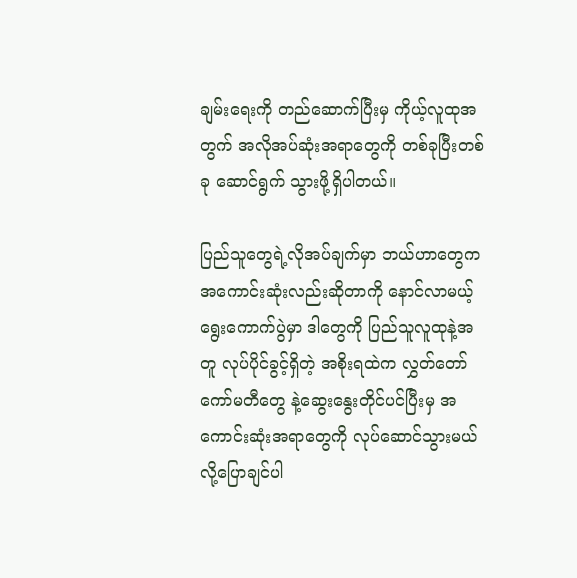ချမ်းရေးကို တည်ဆောက်ပြီးမှ ကိုယ့်လူထုအတွက် အလိုအပ်ဆုံးအရာတွေကို တစ်ခုပြီးတစ်ခု ဆောင်ရွက် သွားဖို့ရှိပါတယ်။

ပြည်သူတွေရဲ့လိုအပ်ချက်မှာ ဘယ်ဟာတွေက အကောင်းဆုံးလည်းဆိုတာကို နောင်လာမယ့် ရွေးကောက်ပွဲမှာ ဒါတွေကို ပြည်သူလူထုနဲ့အတူ လုပ်ပိုင်ခွင့်ရှိတဲ့ အစိုးရထဲက လွှတ်တော်ကော်မတီတွေ နဲ့ဆွေးနွေးတိုင်ပင်ပြီးမှ အကောင်းဆုံးအရာတွေကို လုပ်ဆောင်သွားမယ်လို့ပြောချင်ပါ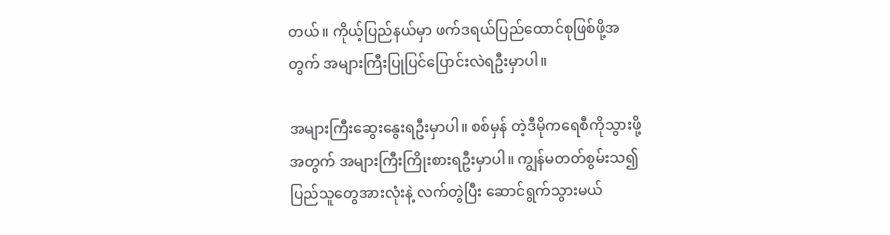တယ်။ ကိုယ့်ပြည်နယ်မှာ ဖက်ဒရယ်ပြည်ထောင်စုဖြစ်ဖို့အတွက် အများကြီးပြုပြင်ပြောင်းလဲရဦးမှာပါ။

အများကြီးဆွေးနွေးရဦးမှာပါ။ စစ်မှန် တဲ့ဒီမိုကရေစီကိုသွားဖို့အတွက် အများကြီးကြိုးစားရဦးမှာပါ။ ကျွန်မတတ်စွမ်းသ၍ ပြည်သူတွေအားလုံးနဲ့ လက်တွဲပြီး ဆောင်ရွက်သွားမယ်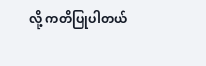လို့ ကတိပြုပါတယ်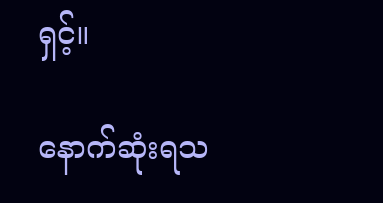ရှင့်။

နောက်ဆုံးရသ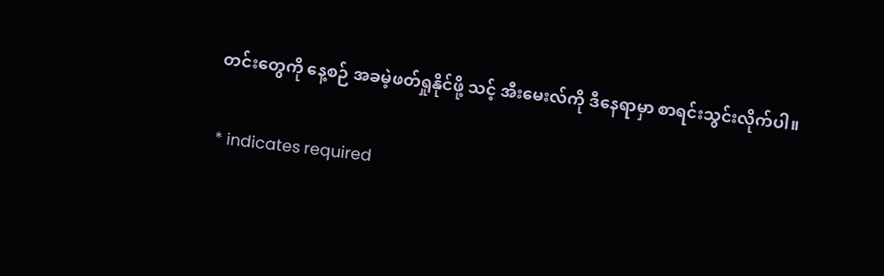တင်းတွေကို နေ့စဉ် အခမဲ့ဖတ်ရှုနိုင်ဖို့ သင့် အီးမေးလ်ကို ဒီနေရာမှာ စာရင်းသွင်းလိုက်ပါ။

* indicates required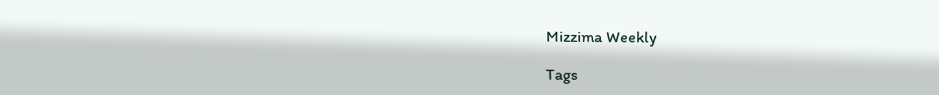Mizzima Weekly

Tags